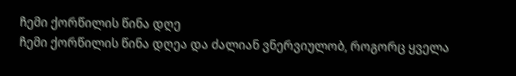ჩემი ქორწილის წინა დღე
ჩემი ქორწილის წინა დღეა და ძალიან ვნერვიულობ, როგორც ყველა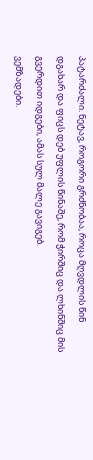პატარძალი. ნეტავ, როგორი გრძნობაა, როცა მღვდლის წინ დგახარ და ფიცს დებ უფლის წინაშე, რომ ჭირშიც და ლხინშიც მის გვერდით იდგები, ამას სულ მალე გავიგებ.
ვემზადები.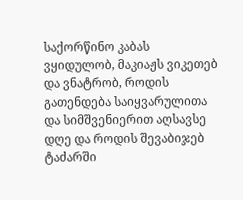საქორწინო კაბას ვყიდულობ, მაკიაჟს ვიკეთებ და ვნატრობ, როდის გათენდება საიყვარულითა და სიმშვენიერით აღსავსე დღე და როდის შევაბიჯებ ტაძარში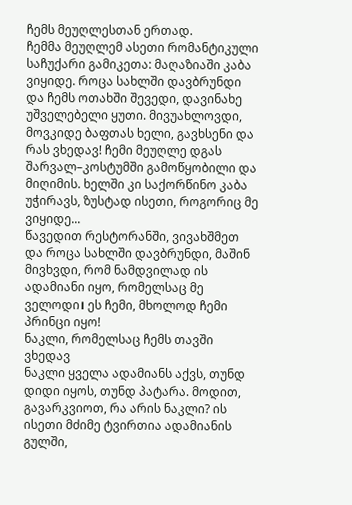ჩემს მეუღლესთან ერთად.
ჩემმა მეუღლემ ასეთი რომანტიკული საჩუქარი გამიკეთა: მაღაზიაში კაბა ვიყიდე. როცა სახლში დავბრუნდი და ჩემს ოთახში შევედი, დავინახე უშველებელი ყუთი. მივუახლოვდი, მოვკიდე ბაფთას ხელი, გავხსენი და რას ვხედავ! ჩემი მეუღლე დგას შარვალ–კოსტუმში გამოწყობილი და მიღიმის. ხელში კი საქორწინო კაბა უჭირავს, ზუსტად ისეთი, როგორიც მე ვიყიდე...
წავედით რესტორანში, ვივახშმეთ და როცა სახლში დავბრუნდი, მაშინ მივხვდი, რომ ნამდვილად ის ადამიანი იყო, რომელსაც მე ველოდი। ეს ჩემი, მხოლოდ ჩემი პრინცი იყო!
ნაკლი, რომელსაც ჩემს თავში ვხედავ
ნაკლი ყველა ადამიანს აქვს, თუნდ დიდი იყოს, თუნდ პატარა. მოდით, გავარკვიოთ, რა არის ნაკლი? ის ისეთი მძიმე ტვირთია ადამიანის გულში,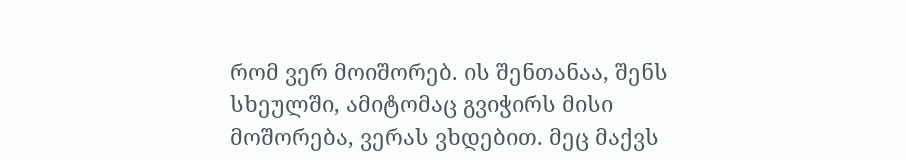რომ ვერ მოიშორებ. ის შენთანაა, შენს სხეულში, ამიტომაც გვიჭირს მისი მოშორება, ვერას ვხდებით. მეც მაქვს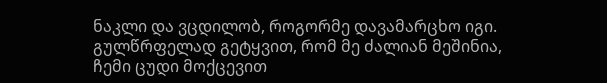ნაკლი და ვცდილობ, როგორმე დავამარცხო იგი. გულწრფელად გეტყვით, რომ მე ძალიან მეშინია, ჩემი ცუდი მოქცევით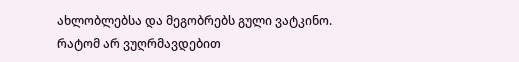ახლობლებსა და მეგობრებს გული ვატკინო.
რატომ არ ვუღრმავდებით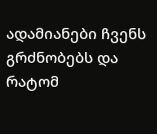ადამიანები ჩვენს გრძნობებს და რატომ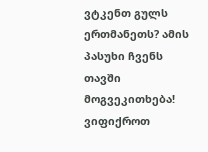ვტკენთ გულს ერთმანეთს? ამის პასუხი ჩვენს თავში მოგვეკითხება! ვიფიქროთ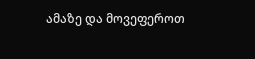ამაზე და მოვეფეროთ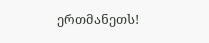ერთმანეთს!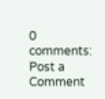0 comments:
Post a Comment